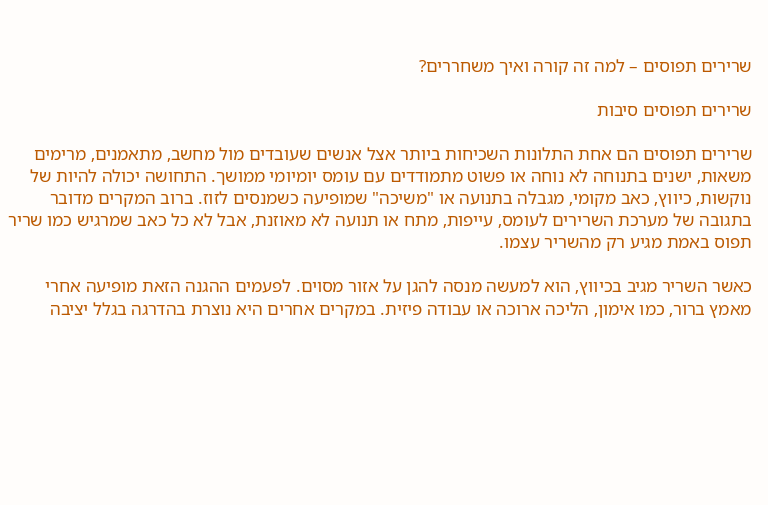שרירים תפוסים – למה זה קורה ואיך משחררים?

שרירים תפוסים סיבות

שרירים תפוסים הם אחת התלונות השכיחות ביותר אצל אנשים שעובדים מול מחשב‚ מתאמנים‚ מרימים משאות‚ ישנים בתנוחה לא נוחה או פשוט מתמודדים עם עומס יומיומי ממושך. התחושה יכולה להיות של נוקשות‚ כיווץ‚ כאב מקומי‚ מגבלה בתנועה או "משיכה" שמופיעה כשמנסים לזוז. ברוב המקרים מדובר בתגובה של מערכת השרירים לעומס‚ עייפות‚ מתח או תנועה לא מאוזנת‚ אבל לא כל כאב שמרגיש כמו שריר תפוס באמת מגיע רק מהשריר עצמו.

כאשר השריר מגיב בכיווץ‚ הוא למעשה מנסה להגן על אזור מסוים. לפעמים ההגנה הזאת מופיעה אחרי מאמץ ברור‚ כמו אימון‚ הליכה ארוכה או עבודה פיזית. במקרים אחרים היא נוצרת בהדרגה בגלל יציבה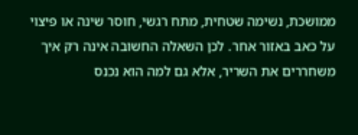ממושכת‚ נשימה שטחית‚ מתח רגשי‚ חוסר שינה או פיצוי על כאב באזור אחר. לכן השאלה החשובה אינה רק איך משחררים את השריר‚ אלא גם למה הוא נכנס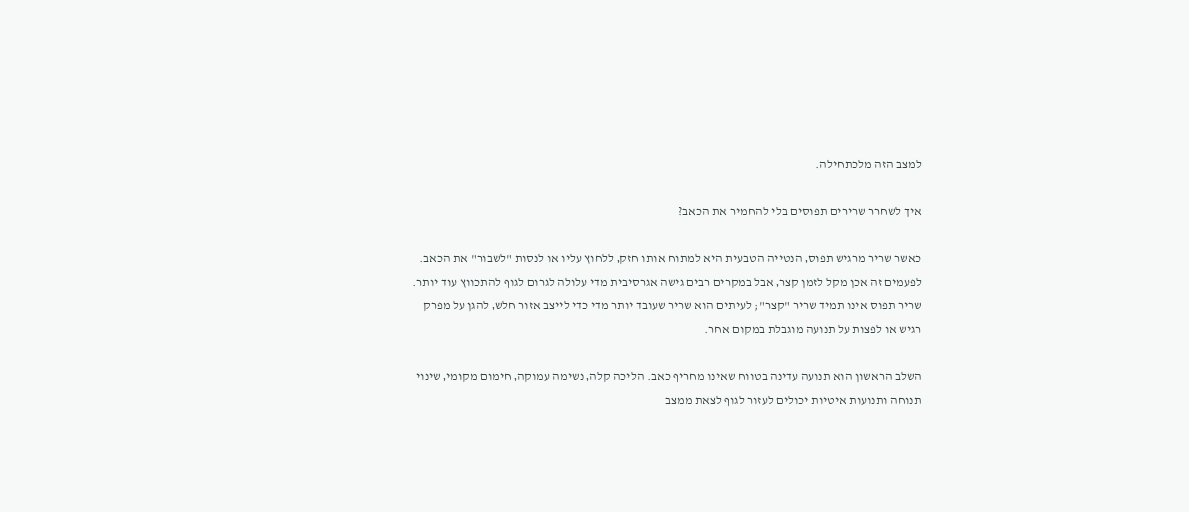למצב הזה מלכתחילה.

איך לשחרר שרירים תפוסים בלי להחמיר את הכאב?

כאשר שריר מרגיש תפוס‚ הנטייה הטבעית היא למתוח אותו חזק‚ ללחוץ עליו או לנסות "לשבור" את הכאב. לפעמים זה אכן מקל לזמן קצר‚ אבל במקרים רבים גישה אגרסיבית מדי עלולה לגרום לגוף להתכווץ עוד יותר. שריר תפוס אינו תמיד שריר "קצר"; לעיתים הוא שריר שעובד יותר מדי כדי לייצב אזור חלש‚ להגן על מפרק רגיש או לפצות על תנועה מוגבלת במקום אחר.

השלב הראשון הוא תנועה עדינה בטווח שאינו מחריף כאב. הליכה קלה‚ נשימה עמוקה‚ חימום מקומי‚ שינוי תנוחה ותנועות איטיות יכולים לעזור לגוף לצאת ממצב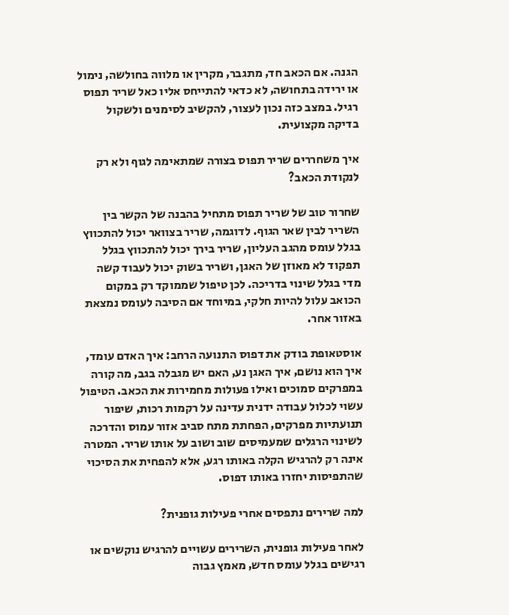הגנה. אם הכאב חד‚ מתגבר‚ מקרין או מלווה בחולשה‚ נימול או ירידה בתחושה‚ לא כדאי להתייחס אליו כאל שריר תפוס רגיל. במצב כזה נכון לעצור‚ להקשיב לסימנים ולשקול בדיקה מקצועית.

איך משחררים שריר תפוס בצורה שמתאימה לגוף ולא רק לנקודת הכאב?

שחרור טוב של שריר תפוס מתחיל בהבנה של הקשר בין השריר לבין שאר הגוף. לדוגמה‚ שריר בצוואר יכול להתכווץ בגלל עומס מהגב העליון‚ שריר בירך יכול להתכווץ בגלל תפקוד לא מאוזן של האגן‚ ושריר בשוק יכול לעבוד קשה מדי בגלל שינוי בדריכה. לכן טיפול שממוקד רק במקום הכואב עלול להיות חלקי‚ במיוחד אם הסיבה לעומס נמצאת באזור אחר.

אוסטאופת בודק את דפוס התנועה הרחב: איך האדם עומד‚ איך הוא נושם‚ איך האגן נע‚ האם יש מגבלה בגב‚ מה קורה במפרקים סמוכים ואילו פעולות מחמירות את הכאב. הטיפול עשוי לכלול עבודה ידנית עדינה על רקמות רכות‚ שיפור תנועתיות מפרקים‚ הפחתת מתח סביב אזור עמוס והדרכה לשינוי הרגלים שמעמיסים שוב ושוב על אותו שריר. המטרה אינה רק להרגיש הקלה באותו רגע‚ אלא להפחית את הסיכוי שהתפיסות יחזרו באותו דפוס.

למה שרירים נתפסים אחרי פעילות גופנית?

לאחר פעילות גופנית‚ השרירים עשויים להרגיש נוקשים או רגישים בגלל עומס חדש‚ מאמץ גבוה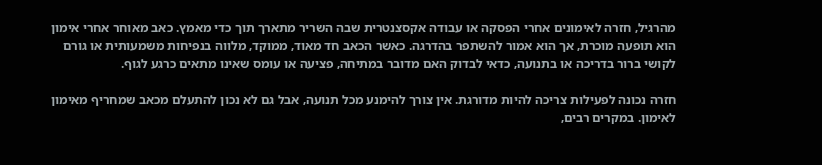מהרגיל‚ חזרה לאימונים אחרי הפסקה או עבודה אקסצנטרית שבה השריר מתארך תוך כדי מאמץ. כאב מאוחר אחרי אימון הוא תופעה מוכרת‚ אך הוא אמור להשתפר בהדרגה. כאשר הכאב חד מאוד‚ ממוקד‚ מלווה בנפיחות משמעותית או גורם לקושי ברור בדריכה או בתנועה‚ כדאי לבדוק האם מדובר במתיחה‚ פציעה או עומס שאינו מתאים כרגע לגוף.

חזרה נכונה לפעילות צריכה להיות מדורגת. אין צורך להימנע מכל תנועה‚ אבל גם לא נכון להתעלם מכאב שמחריף מאימון לאימון. במקרים רבים‚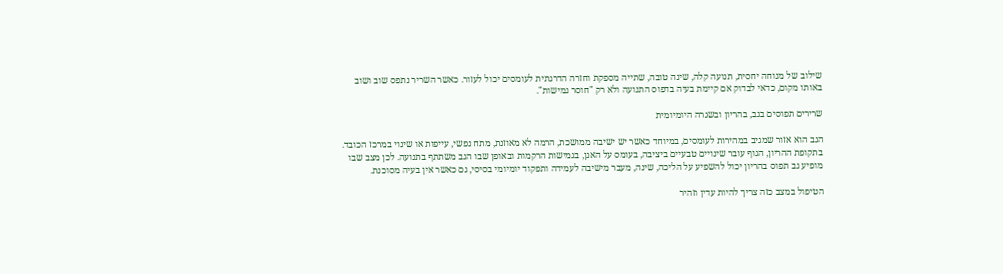שילוב של מנוחה יחסית‚ תנועה קלה‚ שינה טובה‚ שתייה מספקת וחזרה הדרגתית לעומסים יכול לעזור. כאשר השריר נתפס שוב ושוב באותו מקום‚ כדאי לבדוק אם קיימת בעיה בדפוס התנועה ולא רק "חוסר גמישות".

שרירים תפוסים בגב‚ בהריון ובשגרה היומיומית

הגב הוא אזור שמגיב במהירות לעומסים‚ במיוחד כאשר יש ישיבה ממושכת‚ הרמה לא מאוזנת‚ מתח נפשי‚ עייפות או שינוי במרכז הכובד. בתקופת ההריון‚ הגוף עובר שינויים טבעיים ביציבה‚ בעומס על האגן‚ בגמישות הרקמות ובאופן שבו הגב משתתף בתנועה. לכן מצב שבו מופיע גב תפוס בהריון יכול להשפיע על הליכה‚ שינה‚ מעבר מישיבה לעמידה ותפקוד יומיומי בסיסי‚ גם כאשר אין בעיה מסוכנת.

הטיפול במצב כזה צריך להיות עדין וזהיר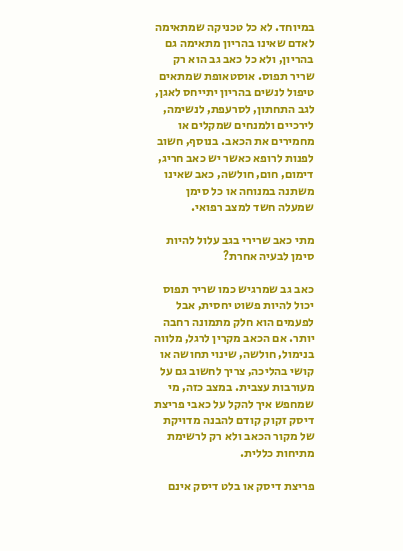במיוחד. לא כל טכניקה שמתאימה לאדם שאינו בהריון מתאימה גם בהריון‚ ולא כל כאב גב הוא רק שריר תפוס. אוסטאופת שמתאים טיפול לנשים בהריון יתייחס לאגן‚ לגב התחתון‚ לסרעפת‚ לנשימה‚ לירכיים ולמנחים שמקלים או מחמירים את הכאב. בנוסף‚ חשוב לפנות לרופא כאשר יש כאב חריג‚ דימום‚ חום‚ חולשה‚ כאב שאינו משתנה במנוחה או כל סימן שמעלה חשד למצב רפואי.

מתי כאב שרירי בגב עלול להיות סימן לבעיה אחרת?

כאב גב שמרגיש כמו שריר תפוס יכול להיות פשוט יחסית‚ אבל לפעמים הוא חלק מתמונה רחבה יותר. אם הכאב מקרין לרגל‚ מלווה בנימול‚ חולשה‚ שינוי תחושה או קושי בהליכה‚ צריך לחשוב גם על מעורבות עצבית. במצב כזה‚ מי שמחפש איך להקל על כאבי פריצת דיסק זקוק קודם להבנה מדויקת של מקור הכאב ולא רק לרשימת מתיחות כללית.

פריצת דיסק או בלט דיסק אינם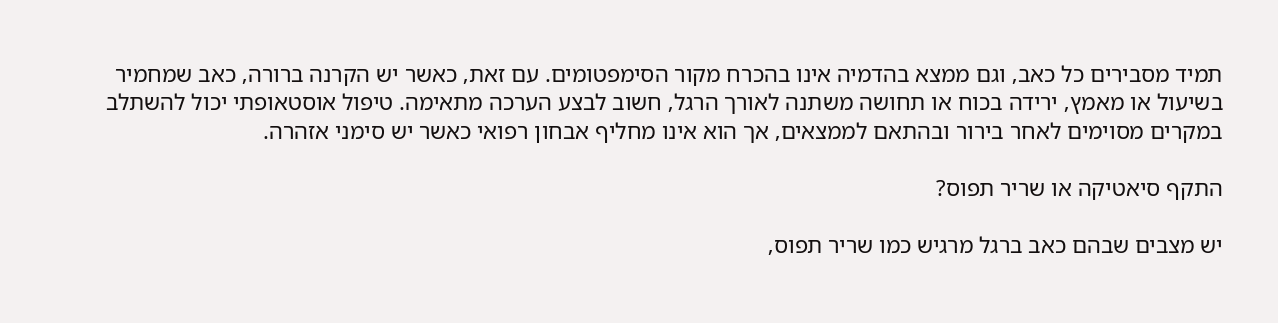תמיד מסבירים כל כאב‚ וגם ממצא בהדמיה אינו בהכרח מקור הסימפטומים. עם זאת‚ כאשר יש הקרנה ברורה‚ כאב שמחמיר בשיעול או מאמץ‚ ירידה בכוח או תחושה משתנה לאורך הרגל‚ חשוב לבצע הערכה מתאימה. טיפול אוסטאופתי יכול להשתלב במקרים מסוימים לאחר בירור ובהתאם לממצאים‚ אך הוא אינו מחליף אבחון רפואי כאשר יש סימני אזהרה.

התקף סיאטיקה או שריר תפוס?

יש מצבים שבהם כאב ברגל מרגיש כמו שריר תפוס‚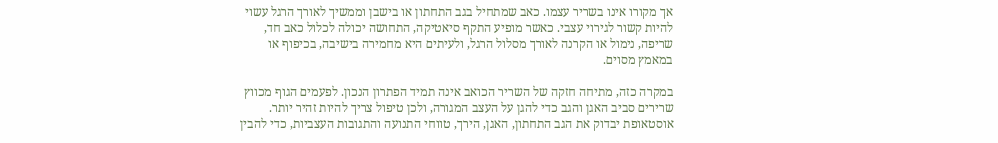אך מקורו אינו בשריר עצמו. כאב שמתחיל בגב התחתון או בישבן וממשיך לאורך הרגל עשוי להיות קשור לגירוי עצבי. כאשר מופיע התקף סיאטיקה‚ התחושה יכולה לכלול כאב חד‚ שריפה‚ נימול או הקרנה לאורך מסלול הרגל‚ ולעיתים היא מחמירה בישיבה‚ בכיפוף או במאמץ מסוים.

במקרה כזה‚ מתיחה חזקה של השריר הכואב אינה תמיד הפתרון הנכון. לפעמים הגוף מכווץ שרירים סביב האגן והגב כדי להגן על העצב המגורה‚ ולכן טיפול צריך להיות זהיר יותר. אוסטאופת יבדוק את הגב התחתון‚ האגן‚ הירך‚ טווחי התנועה והתגובות העצביות‚ כדי להבין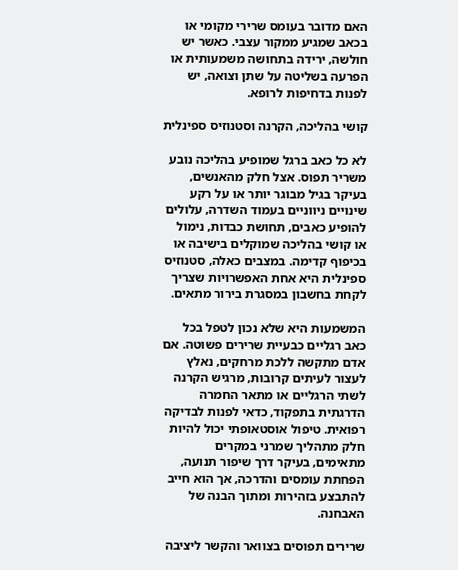האם מדובר בעומס שרירי מקומי או בכאב שמגיע ממקור עצבי. כאשר יש חולשה‚ ירידה בתחושה משמעותית או הפרעה בשליטה על שתן וצואה‚ יש לפנות בדחיפות לרופא.

קושי בהליכה‚ הקרנה וסטנוזיס ספינלית

לא כל כאב ברגל שמופיע בהליכה נובע משריר תפוס. אצל חלק מהאנשים‚ בעיקר בגיל מבוגר יותר או על רקע שינויים ניווניים בעמוד השדרה‚ עלולים להופיע כאבים‚ תחושת כבדות‚ נימול או קושי בהליכה שמוקלים בישיבה או בכיפוף קדימה. במצבים כאלה‚ סטנוזיס ספינלית היא אחת האפשרויות שצריך לקחת בחשבון במסגרת בירור מתאים.

המשמעות היא שלא נכון לטפל בכל כאב רגליים כבעיית שרירים פשוטה. אם אדם מתקשה ללכת מרחקים‚ נאלץ לעצור לעיתים קרובות‚ מרגיש הקרנה לשתי הרגליים או מתאר החמרה הדרגתית בתפקוד‚ כדאי לפנות לבדיקה רפואית. טיפול אוסטאופתי יכול להיות חלק מתהליך שמרני במקרים מתאימים‚ בעיקר דרך שיפור תנועה‚ הפחתת עומסים והדרכה‚ אך הוא חייב להתבצע בזהירות ומתוך הבנה של האבחנה.

שרירים תפוסים בצוואר והקשר ליציבה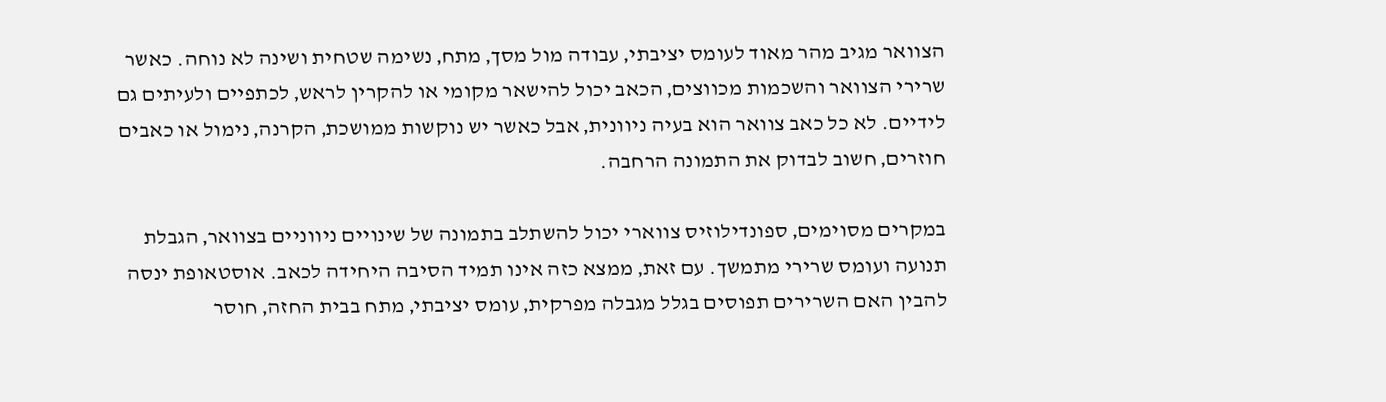הצוואר מגיב מהר מאוד לעומס יציבתי‚ עבודה מול מסך‚ מתח‚ נשימה שטחית ושינה לא נוחה. כאשר שרירי הצוואר והשכמות מכווצים‚ הכאב יכול להישאר מקומי או להקרין לראש‚ לכתפיים ולעיתים גם לידיים. לא כל כאב צוואר הוא בעיה ניוונית‚ אבל כאשר יש נוקשות ממושכת‚ הקרנה‚ נימול או כאבים חוזרים‚ חשוב לבדוק את התמונה הרחבה.

במקרים מסוימים‚ ספונדילוזיס צווארי יכול להשתלב בתמונה של שינויים ניווניים בצוואר‚ הגבלת תנועה ועומס שרירי מתמשך. עם זאת‚ ממצא כזה אינו תמיד הסיבה היחידה לכאב. אוסטאופת ינסה להבין האם השרירים תפוסים בגלל מגבלה מפרקית‚ עומס יציבתי‚ מתח בבית החזה‚ חוסר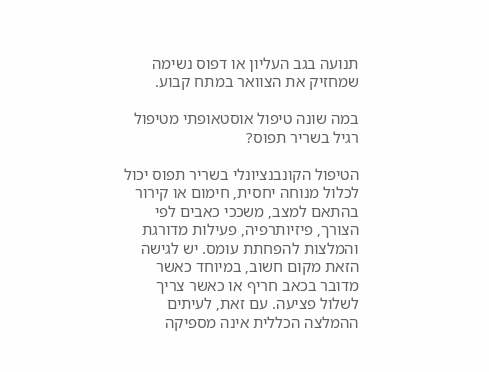תנועה בגב העליון או דפוס נשימה שמחזיק את הצוואר במתח קבוע.

במה שונה טיפול אוסטאופתי מטיפול רגיל בשריר תפוס?

הטיפול הקונבנציונלי בשריר תפוס יכול לכלול מנוחה יחסית‚ חימום או קירור בהתאם למצב‚ משככי כאבים לפי הצורך‚ פיזיותרפיה‚ פעילות מדורגת והמלצות להפחתת עומס. יש לגישה הזאת מקום חשוב‚ במיוחד כאשר מדובר בכאב חריף או כאשר צריך לשלול פציעה. עם זאת‚ לעיתים ההמלצה הכללית אינה מספיקה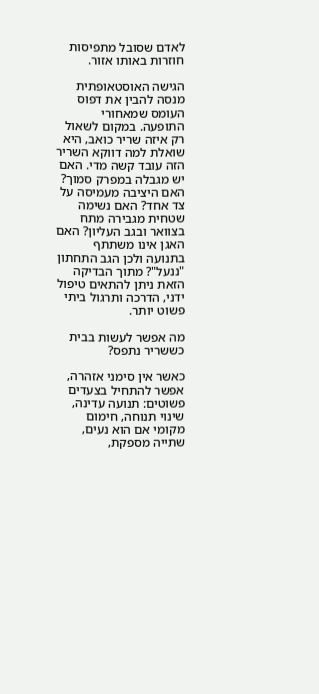לאדם שסובל מתפיסות חוזרות באותו אזור.

הגישה האוסטאופתית מנסה להבין את דפוס העומס שמאחורי התופעה. במקום לשאול רק איזה שריר כואב‚ היא שואלת למה דווקא השריר הזה עובד קשה מדי. האם יש מגבלה במפרק סמוך? האם היציבה מעמיסה על צד אחד? האם נשימה שטחית מגבירה מתח בצוואר ובגב העליון? האם האגן אינו משתתף בתנועה ולכן הגב התחתון "ננעל"? מתוך הבדיקה הזאת ניתן להתאים טיפול ידני‚ הדרכה ותרגול ביתי פשוט יותר.

מה אפשר לעשות בבית כששריר נתפס?

כאשר אין סימני אזהרה‚ אפשר להתחיל בצעדים פשוטים: תנועה עדינה‚ שינוי תנוחה‚ חימום מקומי אם הוא נעים‚ שתייה מספקת‚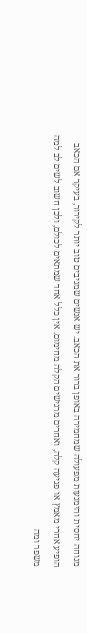מנוחה יחסית והימנעות מפעולה שמחמירה באופן ברור את הכאב. יש אנשים שמגיבים טוב יותר לקירור‚ בעיקר אם הכאב הופיע אחרי מאמץ או פגיעה קלה‚ ואחרים מרגישים הקלה מחימום. אין כלל אחד שמתאים לכולם‚ ולכן חשוב לשים לב למה משפר ומה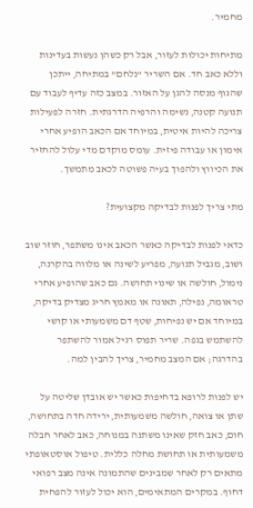מחמיר.

מתיחות יכולות לעזור‚ אבל רק כשהן נעשות בעדינות וללא כאב חד. אם השריר "נלחם" במתיחה‚ ייתכן שהגוף מנסה להגן על האזור. במצב כזה עדיף לעבוד עם תנועה קטנה‚ נשימה והרפיה הדרגתית. חזרה לפעילות צריכה להיות איטית‚ במיוחד אם הכאב הופיע אחרי אימון או עבודה פיזית. עומס מוקדם מדי עלול להחזיר את הכיווץ ולהפוך בעיה פשוטה לכאב מתמשך.

מתי צריך לפנות לבדיקה מקצועית?

כדאי לפנות לבדיקה כאשר הכאב אינו משתפר‚ חוזר שוב ושוב‚ מגביל תנועה‚ מפריע לשינה או מלווה בהקרנה‚ נימול‚ חולשה או שינוי תחושה. גם כאב שהופיע אחרי טראומה‚ נפילה‚ תאונה או מאמץ חריג מצדיק בדיקה‚ במיוחד אם יש נפיחות‚ שטף דם משמעותי או קושי להשתמש בגפה. שריר תפוס רגיל אמור להשתפר בהדרגה; אם המצב מחמיר‚ צריך להבין למה.

יש לפנות לרופא בדחיפות כאשר יש אובדן שליטה על שתן או צואה‚ חולשה משמעותית‚ ירידה חדה בתחושה‚ חום‚ כאב חזק שאינו משתנה במנוחה‚ כאב לאחר חבלה משמעותית או תחושת מחלה כללית. טיפול אוסטאופתי מתאים רק לאחר שמבינים שהתמונה אינה מצב רפואי דחוף. במקרים המתאימים‚ הוא יכול לעזור להפחית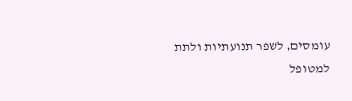עומסים‚ לשפר תנועתיות ולתת למטופל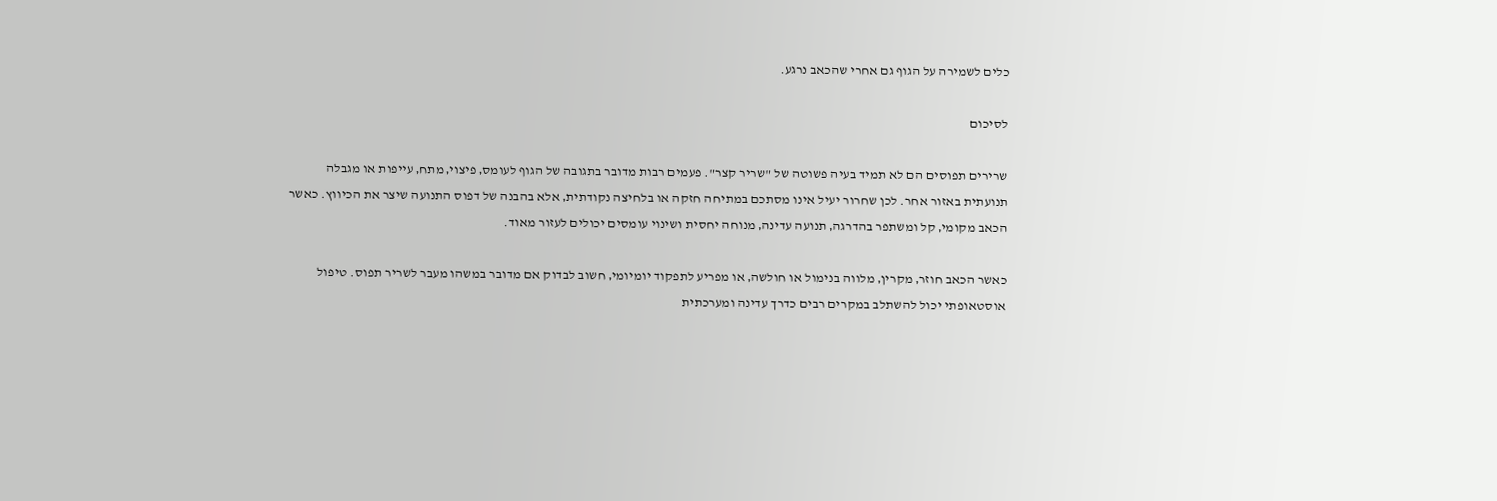כלים לשמירה על הגוף גם אחרי שהכאב נרגע.

לסיכום

שרירים תפוסים הם לא תמיד בעיה פשוטה של "שריר קצר". פעמים רבות מדובר בתגובה של הגוף לעומס‚ פיצוי‚ מתח‚ עייפות או מגבלה תנועתית באזור אחר. לכן שחרור יעיל אינו מסתכם במתיחה חזקה או בלחיצה נקודתית‚ אלא בהבנה של דפוס התנועה שיצר את הכיווץ. כאשר הכאב מקומי‚ קל ומשתפר בהדרגה‚ תנועה עדינה‚ מנוחה יחסית ושינוי עומסים יכולים לעזור מאוד.

כאשר הכאב חוזר‚ מקרין‚ מלווה בנימול או חולשה‚ או מפריע לתפקוד יומיומי‚ חשוב לבדוק אם מדובר במשהו מעבר לשריר תפוס. טיפול אוסטאופתי יכול להשתלב במקרים רבים כדרך עדינה ומערכתית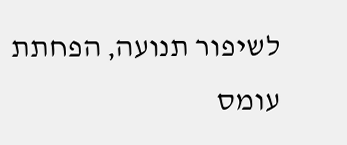לשיפור תנועה‚ הפחתת עומס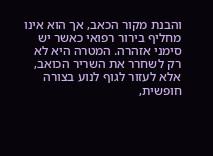והבנת מקור הכאב‚ אך הוא אינו מחליף בירור רפואי כאשר יש סימני אזהרה. המטרה היא לא רק לשחרר את השריר הכואב‚ אלא לעזור לגוף לנוע בצורה חופשית‚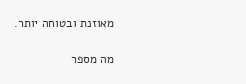מאוזנת ובטוחה יותר.

מה מספר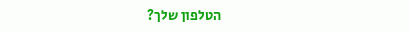הטלפון שלך?